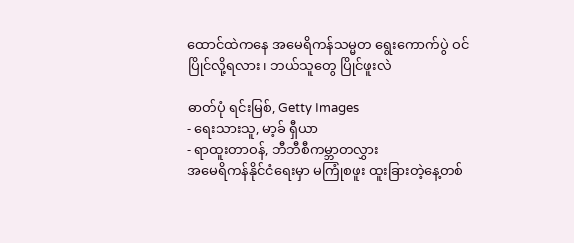ထောင်ထဲကနေ အမေရိကန်သမ္မတ ရွေးကောက်ပွဲ ဝင်ပြိုင်လို့ရလား၊ ဘယ်သူတွေ ပြိုင်ဖူးလဲ

ဓာတ်ပုံ ရင်းမြစ်, Getty Images
- ရေးသားသူ, မာ့ခ် ရှီယာ
- ရာထူးတာဝန်, ဘီဘီစီကမ္ဘာတလွှား
အမေရိကန်နိုင်ငံရေးမှာ မကြုံစဖူး ထူးခြားတဲ့နေ့တစ်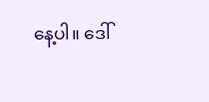နေ့ပါ။ ဒေါ်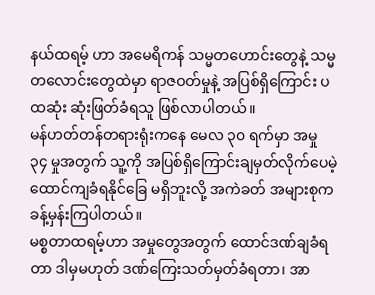နယ်ထရမ့် ဟာ အမေရိကန် သမ္မတဟောင်းတွေနဲ့ သမ္မတလောင်းတွေထဲမှာ ရာဇဝတ်မှုနဲ့ အပြစ်ရှိကြောင်း ပထဆုံး ဆုံးဖြတ်ခံရသူ ဖြစ်လာပါတယ်။
မန်ဟတ်တန်တရားရုံးကနေ မေလ ၃၀ ရက်မှာ အမှု ၃၄ မှုအတွက် သူ့ကို အပြစ်ရှိကြောင်းချမှတ်လိုက်ပေမဲ့ ထောင်ကျခံရနိုင်ခြေ မရှိဘူးလို့ အကဲခတ် အများစုက ခန့်မှန်းကြပါတယ်။
မစ္စတာထရမ့်ဟာ အမှုတွေအတွက် ထောင်ဒဏ်ချခံရတာ ဒါမှမဟုတ် ဒဏ်ကြေးသတ်မှတ်ခံရတာ၊ အာ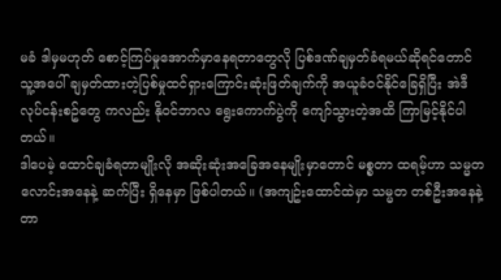မခံ ဒါမှမဟုတ် စောင့်ကြပ်မှုအောက်မှာနေရတာတွေလို ပြစ်ဒဏ်ချမှတ်ခံရမယ်ဆိုရင်တောင် သူ့အပေါ် ချမှတ်ထားတဲ့ပြစ်မှုထင်ရှားကြောင်းဆုံးဖြတ်ချက်ကို အယူခံဝင်နိုင်ခြေရှိပြီး အဲဒီလုပ်ငန်းစဥ်တွေ ကလည်း နိုဝင်ဘာလ ရွေးကောက်ပွဲကို ကျော်သွားတဲ့အထိ ကြာမြင့်နိုင်ပါတယ်။
ဒါပေမဲ့ ထောင်ချခံရတာမျိုးလို အဆိုးဆုံးအခြေအနေမျိုးမှာတောင် မစ္စတာ ထရမ့်ဟာ သမ္မတလောင်းအနေနဲ့ ဆက်ပြီး ရှိနေမှာ ဖြစ်ပါတယ်။ (အကျဥ်းထောင်ထဲမှာ သမ္မတ တစ်ဦးအနေနဲ့ တာ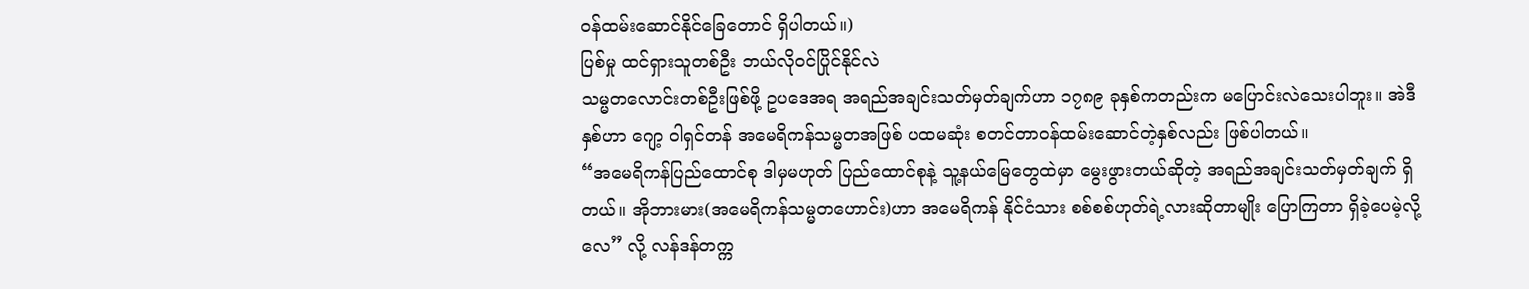ဝန်ထမ်းဆောင်နိုင်ခြေတောင် ရှိပါတယ်။)
ပြစ်မှု ထင်ရှားသူတစ်ဦး ဘယ်လိုဝင်ပြိုင်နိုင်လဲ
သမ္မတလောင်းတစ်ဦးဖြစ်ဖို့ ဥပဒေအရ အရည်အချင်းသတ်မှတ်ချက်ဟာ ၁၇၈၉ ခုနှစ်ကတည်းက မပြောင်းလဲသေးပါဘူး။ အဲဒီနှစ်ဟာ ဂျော့ ဝါရှင်တန် အမေရိကန်သမ္မတအဖြစ် ပထမဆုံး စတင်တာဝန်ထမ်းဆောင်တဲ့နှစ်လည်း ဖြစ်ပါတယ်။
“အမေရိကန်ပြည်ထောင်စု ဒါမှမဟုတ် ပြည်ထောင်စုနဲ့ သူ့နယ်မြေတွေထဲမှာ မွေးဖွားတယ်ဆိုတဲ့ အရည်အချင်းသတ်မှတ်ချက် ရှိတယ်။ အိုဘားမား(အမေရိကန်သမ္မတဟောင်း)ဟာ အမေရိကန် နိုင်ငံသား စစ်စစ်ဟုတ်ရဲ့လားဆိုတာမျိုး ပြောကြတာ ရှိခဲ့ပေမဲ့လို့လေ” လို့ လန်ဒန်တက္က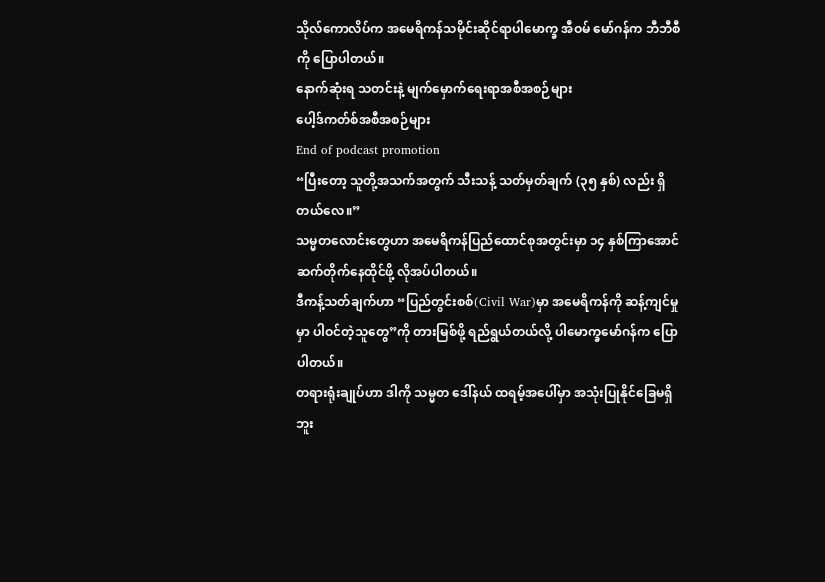သိုလ်ကောလိပ်က အမေရိကန်သမိုင်းဆိုင်ရာပါမောက္ခ အီဝမ် မော်ဂန်က ဘီဘီစီကို ပြောပါတယ်။
နောက်ဆုံးရ သတင်းနဲ့ မျက်မှောက်ရေးရာအစီအစဉ်များ
ပေါ့ဒ်ကတ်စ်အစီအစဉ်များ
End of podcast promotion
“ပြီးတော့ သူတို့အသက်အတွက် သီးသန့် သတ်မှတ်ချက် (၃၅ နှစ်) လည်း ရှိတယ်လေ။”
သမ္မတလောင်းတွေဟာ အမေရိကန်ပြည်ထောင်စုအတွင်းမှာ ၁၄ နှစ်ကြာအောင် ဆက်တိုက်နေထိုင်ဖို့ လိုအပ်ပါတယ်။
ဒီကန့်သတ်ချက်ဟာ “ပြည်တွင်းစစ်(Civil War)မှာ အမေရိကန်ကို ဆန့်ကျင်မှုမှာ ပါဝင်တဲ့သူတွေ”ကို တားမြစ်ဖို့ ရည်ရွယ်တယ်လို့ ပါမောက္ခမော်ဂန်က ပြောပါတယ်။
တရားရုံးချုပ်ဟာ ဒါကို သမ္မတ ဒေါ်နယ် ထရမ့်အပေါ်မှာ အသုံးပြုနိုင်ခြေမရှိဘူး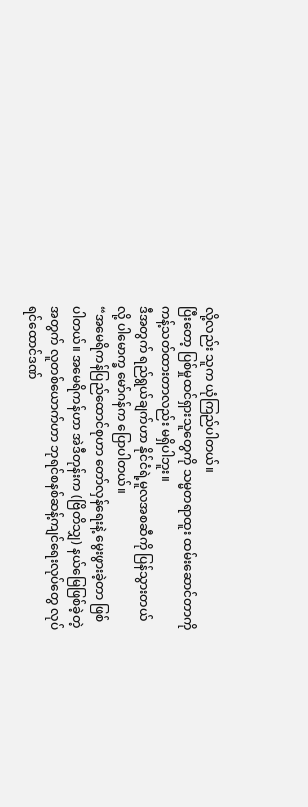လို့လည်း သူက ယုံကြည်ပါတယ်။
ပြီးတော့ ပြစ်မှုထင်ရှားသူတွေကို သမ္မတရာထူး ထမ်းဆောင်တာကို ကန့်သတ်ထားတာလည်း မရှိပါဘူး။
ဒီအတွက် ရည်ရွယ်ချက်ဟာ နိုင်ငံရဲ့မူလအစဆီကို ပြန်သွားတယ်လို့ ပါမောက္ခ မော်ဂန်က ပြောပါတယ်။
“အမေရိကန်ပြည်ထောင်စုဟာ တော်လှန်ရေးနဲ့ မွေးဖွားခဲ့တာ ဖြစ်ပါတယ်။ အမေရိကန်ဟာ အဲဒီတုန်းက (ဗြိတိသျှ) နယ်မြေဖြစ်ခဲ့တဲ့အတွက် လူတစ်ယောက်ဟာ ဘုရင်စနစ်ဆန့်ကျင်ရေးလုပ်တွေ လုပ်ရင်ထောင်ဒဏ်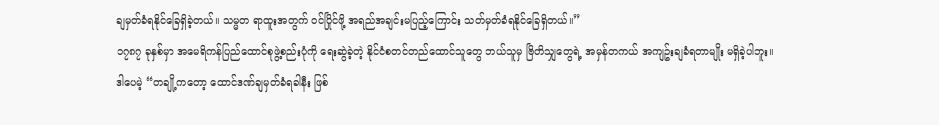ချမှတ်ခံရနိုင်ခြေရှိခဲ့တယ်။ သမ္မတ ရာထူးအတွက် ဝင်ပြိုင်ဖို့ အရည်အချင်းမပြည့်ကြောင်း သတ်မှတ်ခံရနိုင်ခြေရှိတယ်။”
၁၇၈၇ ခုနှစ်မှာ အမေရိကန်ပြည်ထောင်စုဖွဲ့စည်းပုံကို ရေးဆွဲခဲ့တဲ့ နိုင်ငံစတင်တည်ထောင်သူတွေ ဘယ်သူမှ ဗြိတိသျှတွေရဲ့ အမှန်တကယ် အကျဥ်းချခံရတာမျိုး မရှိခဲ့ပါဘူး။
ဒါပေမဲ့ “တချို့ကတော့ ထောင်ဒဏ်ချမှတ်ခံရခါနီး ဖြစ်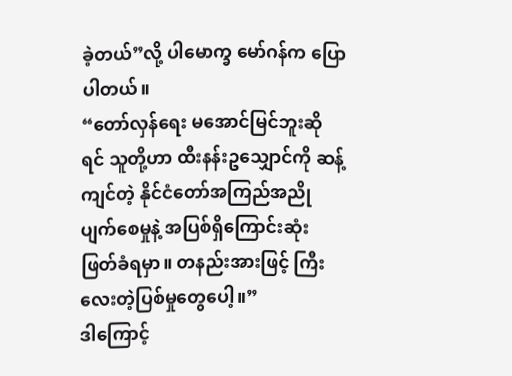ခဲ့တယ်”လို့ ပါမောက္ခ မော်ဂန်က ပြောပါတယ်။
“တော်လှန်ရေး မအောင်မြင်ဘူးဆိုရင် သူတို့ဟာ ထီးနန်းဥသျှောင်ကို ဆန့်ကျင်တဲ့ နိုင်ငံတော်အကြည်အညိုပျက်စေမှုနဲ့ အပြစ်ရှိကြောင်းဆုံးဖြတ်ခံရမှာ။ တနည်းအားဖြင့် ကြီးလေးတဲ့ပြစ်မှုတွေပေါ့။”
ဒါကြောင့်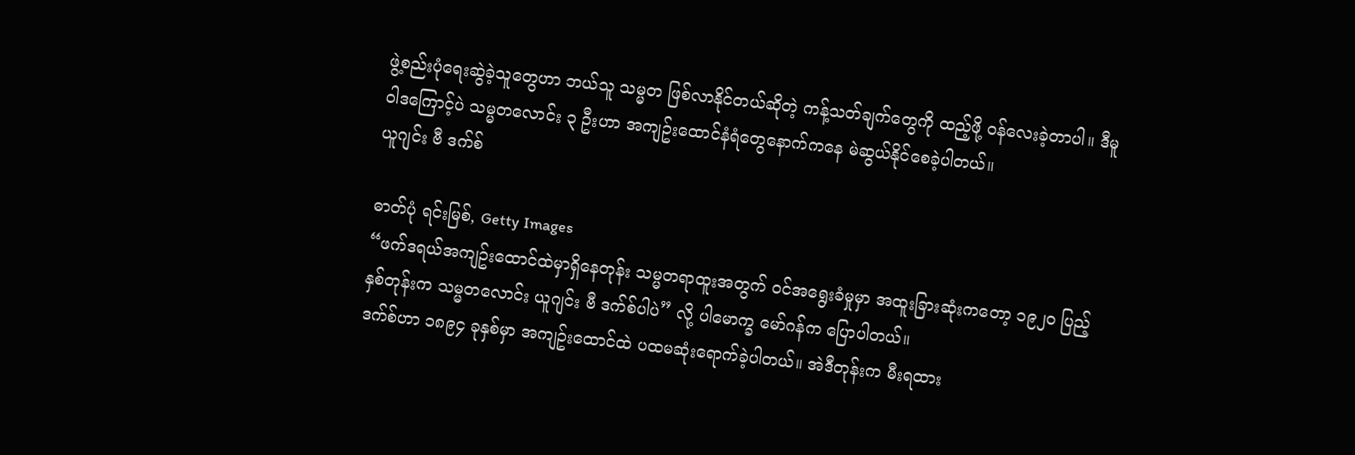ဖွဲ့စည်းပုံရေးဆွဲခဲ့သူတွေဟာ ဘယ်သူ သမ္မတ ဖြစ်လာနိုင်တယ်ဆိုတဲ့ ကန့်သတ်ချက်တွေကို ထည့်ဖို့ ဝန်လေးခဲ့တာပါ။ ဒီမူဝါဒကြောင့်ပဲ သမ္မတလောင်း ၃ ဦးဟာ အကျဥ်းထောင်နံရံတွေနောက်ကနေ မဲဆွယ်နိုင်စေခဲ့ပါတယ်။
ယူဂျင်း ဗီ ဒက်စ်

ဓာတ်ပုံ ရင်းမြစ်, Getty Images
“ဖက်ဒရယ်အကျဥ်းထောင်ထဲမှာရှိနေတုန်း သမ္မတရာထူးအတွက် ဝင်အရွေးခံမှုမှာ အထူးခြားဆုံးကတော့ ၁၉၂၀ ပြည့်နှစ်တုန်းက သမ္မတလောင်း ယူဂျင်း ဗီ ဒက်စ်ပါပဲ” လို့ ပါမောက္ခ မော်ဂန်က ပြောပါတယ်။
ဒက်စ်ဟာ ၁၈၉၄ ခုနှစ်မှာ အကျဥ်းထောင်ထဲ ပထမဆုံးရောက်ခဲ့ပါတယ်။ အဲဒီတုန်းက မီးရထား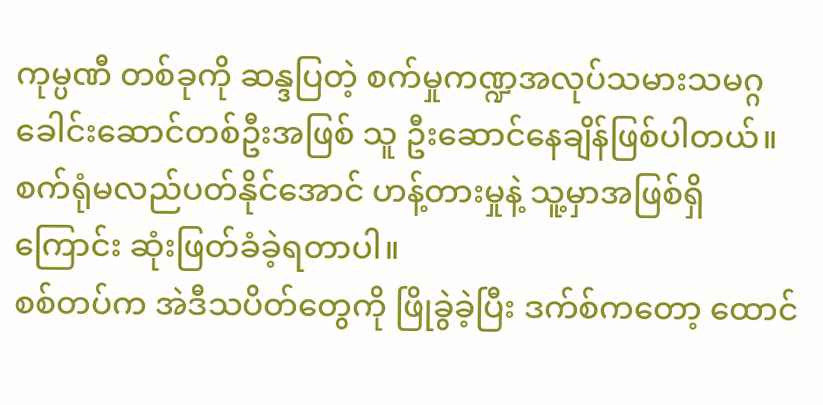ကုမ္ပဏီ တစ်ခုကို ဆန္ဒပြတဲ့ စက်မှုကဏ္ဍအလုပ်သမားသမဂ္ဂခေါင်းဆောင်တစ်ဦးအဖြစ် သူ ဦးဆောင်နေချိန်ဖြစ်ပါတယ်။ စက်ရုံမလည်ပတ်နိုင်အောင် ဟန့်တားမှုနဲ့ သူ့မှာအဖြစ်ရှိကြောင်း ဆုံးဖြတ်ခံခဲ့ရတာပါ။
စစ်တပ်က အဲဒီသပိတ်တွေကို ဖြိုခွဲခဲ့ပြီး ဒက်စ်ကတော့ ထောင်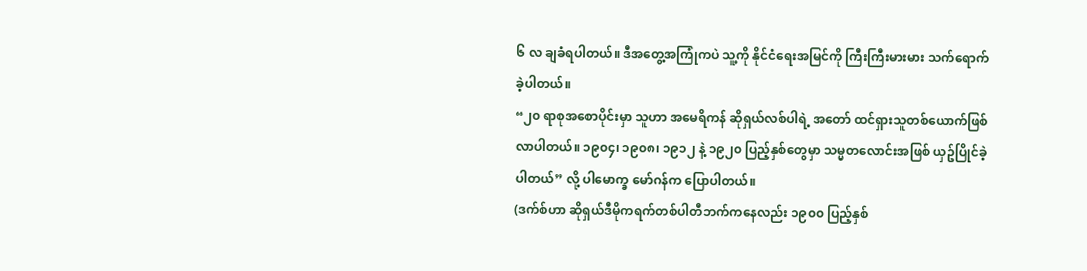၆ လ ချခံရပါတယ်။ ဒီအတွေ့အကြုံကပဲ သူ့ကို နိုင်ငံရေးအမြင်ကို ကြီးကြီးမားမား သက်ရောက်ခဲ့ပါတယ်။
“၂၀ ရာစုအစောပိုင်းမှာ သူဟာ အမေရိကန် ဆိုရှယ်လစ်ပါရဲ့ အတော် ထင်ရှားသူတစ်ယောက်ဖြစ်လာပါတယ်။ ၁၉၀၄၊ ၁၉၀၈၊ ၁၉၁၂ နဲ့ ၁၉၂၀ ပြည့်နှစ်တွေမှာ သမ္မတလောင်းအဖြစ် ယှဥ်ပြိုင်ခဲ့ပါတယ်” လို့ ပါမောက္ခ မော်ဂန်က ပြောပါတယ်။
(ဒက်စ်ဟာ ဆိုရှယ်ဒီမိုကရက်တစ်ပါတီဘက်ကနေလည်း ၁၉၀၀ ပြည့်နှစ်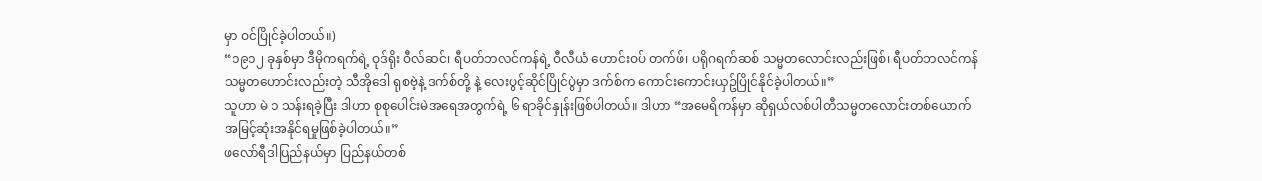မှာ ဝင်ပြိုင်ခဲ့ပါတယ်။)
“၁၉၁၂ ခုနှစ်မှာ ဒီမိုကရက်ရဲ့ ဝုဒ်ရိုး ဝီလ်ဆင်၊ ရီပတ်ဘလင်ကန်ရဲ့ ဝီလီယံ ဟောင်းဝပ် တက်ဖ်၊ ပရိုဂရက်ဆစ် သမ္မတလောင်းလည်းဖြစ်၊ ရီပတ်ဘလင်ကန် သမ္မတဟောင်းလည်းတဲ့ သီအိုဒေါ ရုစဗဲ့နဲ့ ဒက်စ်တို့ နဲ့ လေးပွင့်ဆိုင်ပြိုင်ပွဲမှာ ဒက်စ်က ကောင်းကောင်းယှဥ်ပြိုင်နိုင်ခဲ့ပါတယ်။”
သူဟာ မဲ ၁ သန်းရခဲ့ပြီး ဒါဟာ စုစုပေါင်းမဲအရေအတွက်ရဲ့ ၆ ရာခိုင်နှုန်းဖြစ်ပါတယ်။ ဒါဟာ “အမေရိကန်မှာ ဆိုရှယ်လစ်ပါတီသမ္မတလောင်းတစ်ယောက် အမြင့်ဆုံးအနိုင်ရမှုဖြစ်ခဲ့ပါတယ်။”
ဖလော်ရီဒါပြည်နယ်မှာ ပြည်နယ်တစ်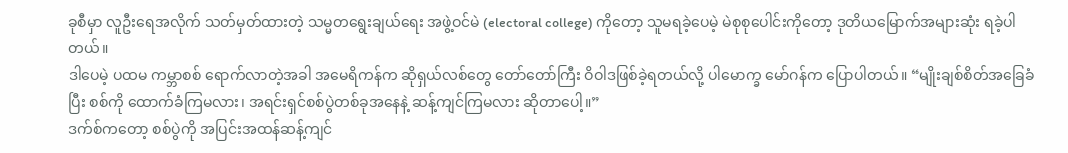ခုစီမှာ လူဦးရေအလိုက် သတ်မှတ်ထားတဲ့ သမ္မတရွေးချယ်ရေး အဖွဲ့ဝင်မဲ (electoral college) ကိုတော့ သူမရခဲ့ပေမဲ့ မဲစုစုပေါင်းကိုတော့ ဒုတိယမြောက်အများဆုံး ရခဲ့ပါတယ်။
ဒါပေမဲ့ ပထမ ကမ္ဘာစစ် ရောက်လာတဲ့အခါ အမေရိကန်က ဆိုရှယ်လစ်တွေ တော်တော်ကြီး ဝိဝါဒဖြစ်ခဲ့ရတယ်လို့ ပါမောက္ခ မော်ဂန်က ပြောပါတယ်။ “မျိုးချစ်စိတ်အခြေခံပြီး စစ်ကို ထောက်ခံကြမလား၊ အရင်းရှင်စစ်ပွဲတစ်ခုအနေနဲ့ ဆန့်ကျင်ကြမလား ဆိုတာပေါ့။”
ဒက်စ်ကတော့ စစ်ပွဲကို အပြင်းအထန်ဆန့်ကျင်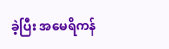ခဲ့ပြီး အမေရိကန်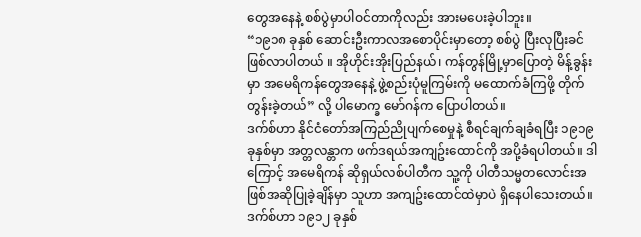တွေအနေနဲ့ စစ်ပွဲမှာပါဝင်တာကိုလည်း အားမပေးခဲ့ပါဘူး။
“၁၉၁၈ ခုနှစ် ဆောင်းဦးကာလအစောပိုင်းမှာတော့ စစ်ပွဲ ပြီးလုပြီးခင် ဖြစ်လာပါတယ် ။ အိုဟိုင်းအိုးပြည်နယ်၊ ကန်တွန်မြို့မှာပြောတဲ့ မိန့်ခွန်းမှာ အမေရိကန်တွေအနေနဲ့ ဖွဲ့စည်းပုံမူကြမ်းကို မထောက်ခံကြဖို့ တိုက်တွန်းခဲ့တယ်” လို့ ပါမောက္ခ မော်ဂန်က ပြောပါတယ်။
ဒက်စ်ဟာ နိုင်ငံတော်အကြည်ညိုပျက်စေမှုနဲ့ စီရင်ချက်ချခံရပြီး ၁၉၁၉ ခုနှစ်မှာ အတ္တလန္တာက ဖက်ဒရယ်အကျဥ်းထောင်ကို အပို့ခံရပါတယ်။ ဒါကြောင့် အမေရိကန် ဆိုရှယ်လစ်ပါတီက သူ့ကို ပါတီသမ္မတလောင်းအဖြစ်အဆိုပြုခဲ့ချိန်မှာ သူဟာ အကျဥ်းထောင်ထဲမှာပဲ ရှိနေပါသေးတယ်။
ဒက်စ်ဟာ ၁၉၁၂ ခုနှစ်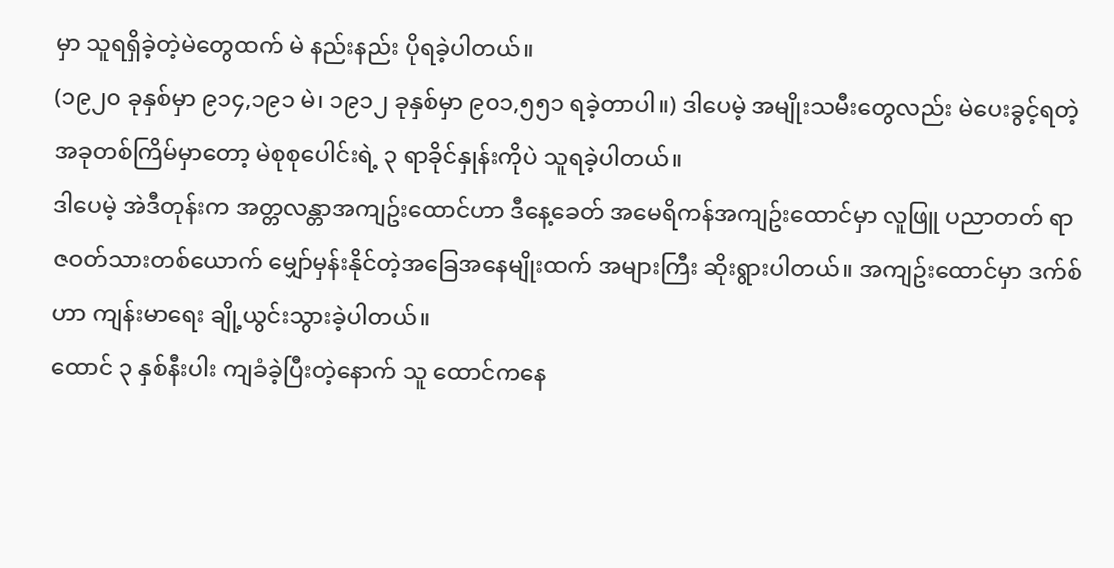မှာ သူရရှိခဲ့တဲ့မဲတွေထက် မဲ နည်းနည်း ပိုရခဲ့ပါတယ်။
(၁၉၂၀ ခုနှစ်မှာ ၉၁၄,၁၉၁ မဲ၊ ၁၉၁၂ ခုနှစ်မှာ ၉၀၁,၅၅၁ ရခဲ့တာပါ။) ဒါပေမဲ့ အမျိုးသမီးတွေလည်း မဲပေးခွင့်ရတဲ့အခုတစ်ကြိမ်မှာတော့ မဲစုစုပေါင်းရဲ့ ၃ ရာခိုင်နှုန်းကိုပဲ သူရခဲ့ပါတယ်။
ဒါပေမဲ့ အဲဒီတုန်းက အတ္တလန္တာအကျဥ်းထောင်ဟာ ဒီနေ့ခေတ် အမေရိကန်အကျဥ်းထောင်မှာ လူဖြူ ပညာတတ် ရာဇဝတ်သားတစ်ယောက် မျှော်မှန်းနိုင်တဲ့အခြေအနေမျိုးထက် အများကြီး ဆိုးရွားပါတယ်။ အကျဥ်းထောင်မှာ ဒက်စ်ဟာ ကျန်းမာရေး ချို့ယွင်းသွားခဲ့ပါတယ်။
ထောင် ၃ နှစ်နီးပါး ကျခံခဲ့ပြီးတဲ့နောက် သူ ထောင်ကနေ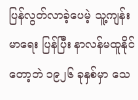ပြန်လွတ်လာခဲ့ပေမဲ့ သူ့ကျန်းမာရေး ပြန်ပြီး နာလန်မထူနိုင်တော့ဘဲ ၁၉၂၆ ခုနှစ်မှာ သေ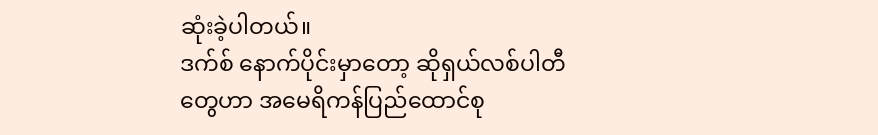ဆုံးခဲ့ပါတယ်။
ဒက်စ် နောက်ပိုင်းမှာတော့ ဆိုရှယ်လစ်ပါတီတွေဟာ အမေရိကန်ပြည်ထောင်စု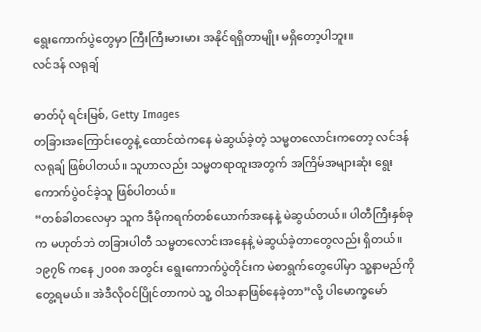ရွေးကောက်ပွဲတွေမှာ ကြီးကြီးမားမား အနိုင်ရရှိတာမျိုး မရှိတော့ပါဘူး။
လင်ဒန် လရုချ်

ဓာတ်ပုံ ရင်းမြစ်, Getty Images
တခြားအကြောင်းတွေနဲ့ ထောင်ထဲကနေ မဲဆွယ်ခဲ့တဲ့ သမ္မတလောင်းကတော့ လင်ဒန် လရုချ် ဖြစ်ပါတယ်။ သူဟာလည်း သမ္မတရာထူးအတွက် အကြိမ်အများဆုံး ရွေးကောက်ပွဲဝင်ခဲ့သူ ဖြစ်ပါတယ်။
“တစ်ခါတလေမှာ သူက ဒီမိုကရက်တစ်ယောက်အနေနဲ့ မဲဆွယ်တယ်။ ပါတီကြီးနှစ်ခုက မဟုတ်ဘဲ တခြားပါတီ သမ္မတလောင်းအနေနဲ့ မဲဆွယ်ခဲ့တာတွေလည်း ရှိတယ်။ ၁၉၇၆ ကနေ ၂၀၀၈ အတွင်း ရွေးကောက်ပွဲတိုင်းက မဲစာရွက်တွေပေါ်မှာ သူ့နာမည်ကို တွေ့ရမယ်။ အဲဒီလိုဝင်ပြိုင်တာကပဲ သူ့ ဝါသနာဖြစ်နေခဲ့တာ”လို့ ပါမောက္ခမော်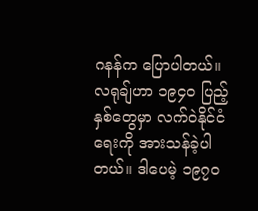ဂနန်က ပြောပါတယ်။
လရုချ်ဟာ ၁၉၄၀ ပြည့်နှစ်တွေမှာ လက်ဝဲနိုင်ငံရေးကို အားသန်ခဲ့ပါတယ်။ ဒါပေမဲ့ ၁၉၇၀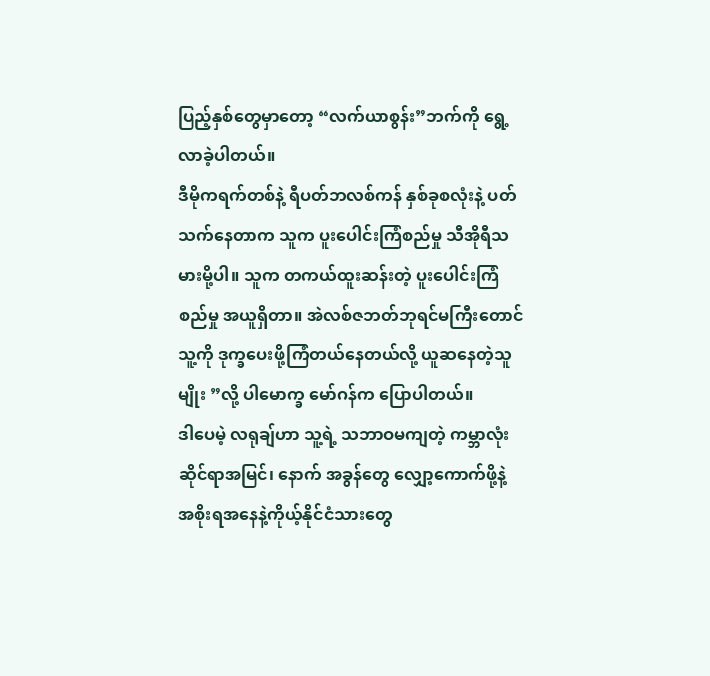ပြည့်နှစ်တွေမှာတော့ “လက်ယာစွန်း”ဘက်ကို ရွေ့လာခဲ့ပါတယ်။
ဒီမိုကရက်တစ်နဲ့ ရီပတ်ဘလစ်ကန် နှစ်ခုစလုံးနဲ့ ပတ်သက်နေတာက သူက ပူးပေါင်းကြံစည်မှု သီအိုရီသမားမို့ပါ။ သူက တကယ်ထူးဆန်းတဲ့ ပူးပေါင်းကြံစည်မှု အယူရှိတာ။ အဲလစ်ဇဘတ်ဘုရင်မကြီးတောင် သူ့ကို ဒုက္ခပေးဖို့ကြံတယ်နေတယ်လို့ ယူဆနေတဲ့သူမျိုး ”လို့ ပါမောက္ခ မော်ဂန်က ပြောပါတယ်။
ဒါပေမဲ့ လရုချ်ဟာ သူ့ရဲ့ သဘာဝမကျတဲ့ ကမ္ဘာလုံးဆိုင်ရာအမြင်၊ နောက် အခွန်တွေ လျှော့ကောက်ဖို့နဲ့ အစိုးရအနေနဲ့ကိုယ့်နိုင်ငံသားတွေ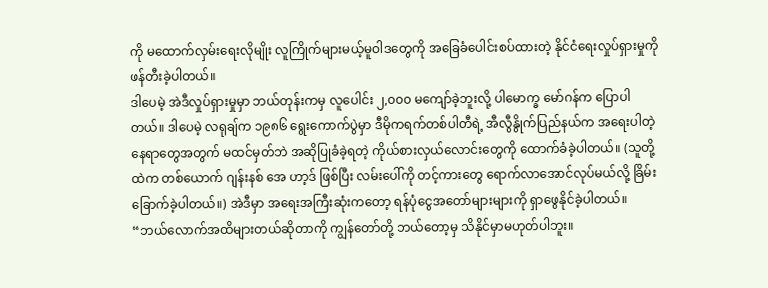ကို မထောက်လှမ်းရေးလိုမျိုး လူကြိုက်များမယ့်မူဝါဒတွေကို အခြေခံပေါင်းစပ်ထားတဲ့ နိုင်ငံရေးလှုပ်ရှားမှုကို ဖန်တီးခဲ့ပါတယ်။
ဒါပေမဲ့ အဲဒီလှုပ်ရှားမှုမှာ ဘယ်တုန်းကမှ လူပေါင်း ၂,၀၀၀ မကျော်ခဲ့ဘူးလို့ ပါမောက္ခ မော်ဂန်က ပြောပါတယ်။ ဒါပေမဲ့ လရုချ်က ၁၉၈၆ ရွေးကောက်ပွဲမှာ ဒီမိုကရက်တစ်ပါတီရဲ့ အီလွီနွိုက်ပြည်နယ်က အရေးပါတဲ့ နေရာတွေအတွက် မထင်မှတ်ဘဲ အဆိုပြုခံခဲ့ရတဲ့ ကိုယ်စားလှယ်လောင်းတွေကို ထောက်ခံခဲ့ပါတယ်။ (သူတို့ထဲက တစ်ယောက် ဂျန်းနစ် အေ ဟာ့ဒ် ဖြစ်ပြီး လမ်းပေါ်ကို တင့်ကားတွေ ရောက်လာအောင်လုပ်မယ်လို့ ခြိမ်းခြောက်ခဲ့ပါတယ်။) အဲဒီမှာ အရေးအကြီးဆုံးကတော့ ရန်ပုံငွေအတော်များများကို ရှာဖွေနိုင်ခဲ့ပါတယ်။
“ဘယ်လောက်အထိများတယ်ဆိုတာကို ကျွန်တော်တို့ ဘယ်တော့မှ သိနိုင်မှာမဟုတ်ပါဘူး။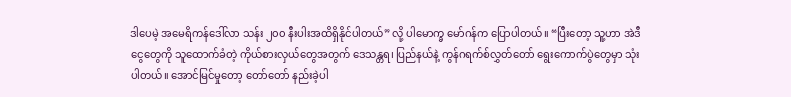ဒါပေမဲ့ အမေရိကန်ဒေါ်လာ သန်း ၂၀၀ နီးပါးအထိရှိနိုင်ပါတယ်” လို့ ပါမောက္ခ မော်ဂန်က ပြောပါတယ်။ “ပြီးတော့ သူ့ဟာ အဲဒီငွေတွေကို သူထောက်ခံတဲ့ ကိုယ်စားလှယ်တွေအတွက် ဒေသန္တရ၊ ပြည်နယ်နဲ့ ကွန်ဂရက်စ်လွှတ်တော် ရွေးကောက်ပွဲတွေမှာ သုံးပါတယ်။ အောင်မြင်မှုတော့ တော်တော် နည်းခဲ့ပါ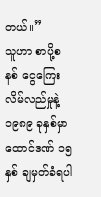တယ်။”
သူဟာ စာပို့စနစ် ငွေကြေး လိမ်လည်မှုနဲ့ ၁၉၈၉ ခုနှစ်မှာ ထောင်ဒဏ် ၁၅ နှစ် ချမှတ်ခံရပါ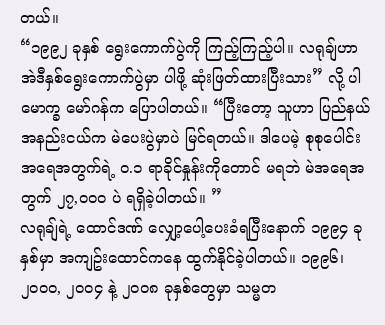တယ်။
“၁၉၉၂ ခုနှစ် ရွေးကောက်ပွဲကို ကြည့်ကြည့်ပါ။ လရုချ်ဟာ အဲဒီနှစ်ရွေးကောက်ပွဲမှာ ပါဖို့ ဆုံးဖြတ်ထားပြီးသား” လို့ ပါမောက္ခ မော်ဂန်က ပြောပါတယ်။ “ပြီးတော့ သူဟာ ပြည်နယ်အနည်းငယ်က မဲပေးပွဲမှာပဲ မြင်ရတယ်။ ဒါပေမဲ့ စုစုပေါင်း အရေအတွက်ရဲ့ ၀.၁ ရာခိုင်နှုန်းကိုတောင် မရဘဲ မဲအရေအတွက် ၂၇,၀၀၀ ပဲ ရရှိခဲ့ပါတယ်။ ”
လရုချ်ရဲ့ ထောင်ဒဏ် လျှော့ပေါ့ပေးခံရပြီးနောက် ၁၉၉၄ ခုနှစ်မှာ အကျဥ်းထောင်ကနေ ထွက်နိုင်ခဲ့ပါတယ်။ ၁၉၉၆၊ ၂၀၀၀, ၂၀၀၄ နဲ့ ၂၀၀၈ ခုနှစ်တွေမှာ သမ္မတ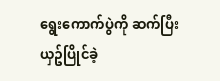ရွေးကောက်ပွဲကို ဆက်ပြီး ယှဥ်ပြိုင်ခဲ့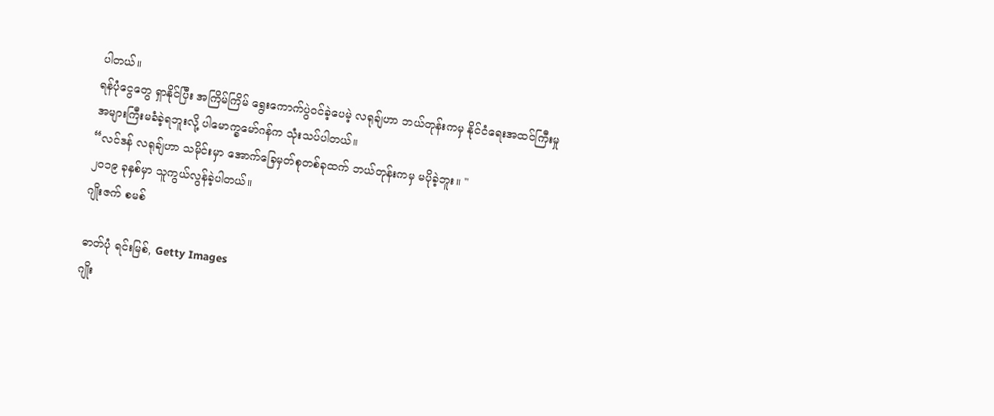ပါတယ်။
ရန်ပုံငွေတွေ ရှာနိုင်ပြီး အကြိမ်ကြိမ် ရွေးကောက်ပွဲဝင်ခဲ့ပေမဲ့ လရုချ်ဟာ ဘယ်တုန်းကမှ နိုင်ငံရေးအထင်ကြီးမှု အများကြီးမခံခဲ့ရဘူးလို့ ပါမောက္ခမော်ဂန်က သုံးသပ်ပါတယ်။
“လင်ဒန် လရုချ်ဟာ သမိုင်းမှာ အောက်ခြေမှတ်စုတစ်ခုထက် ဘယ်တုန်းကမှ မပိုခဲ့ဘူး။ "
၂၀၁၉ ခုနှစ်မှာ သူကွယ်လွန်ခဲ့ပါတယ်။
ဂျိုးဇက် စမစ်

ဓာတ်ပုံ ရင်းမြစ်, Getty Images
ဂျိုး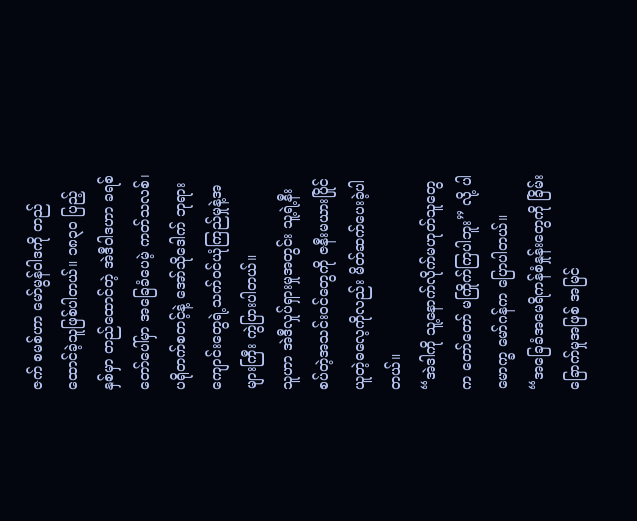ဇက် စမစ်ဟာ မော်မွန်ဝါဒကို တည်ထောင်ခဲ့သူဖြစ်ပါတယ်။ ၁၈၃၀ ပြည့်နှစ်မှာ တည်ထောင်တဲ့ အဲဒီဝါဒဟာ ခရစ်တော်ပေါ်မှာ အခြေခံပေမဲ့ ကတ်သလစ်၊ ပရိုတက်စတင့်နဲ့ အော်သိုဒေါက် ဘုရားကျောင်းတွေရဲ့သက်ဝင်ယုံကြည်မှုနဲ့အများကြီး ကွဲပြားပါတယ်။
သူဟာ အဲဒီလှုပ်ရှားမှုအတွင်း သူ့ရဲ့နီးစပ်တဲ့အသင်းဝင်တွေကို ဇနီးမယားပြိုင်ယူတဲ့ဓလေ့ကိုလည်း မိတ်ဆက်ပေးခဲ့ပါတယ်။
“အဲဒါကို သူ့နောက်လိုက်မဟုတ်သူတွေက တော်တော် မကြိုက်ကြပါဘူး” လို့ ပါမောက္ခ မော်ဂန်က ပြောပါတယ်။
“အခြေခံအမေရိကန်စံနှုန်းတွေကို ခြိမ်းခြောက်မှုအဖြစ် အမြင်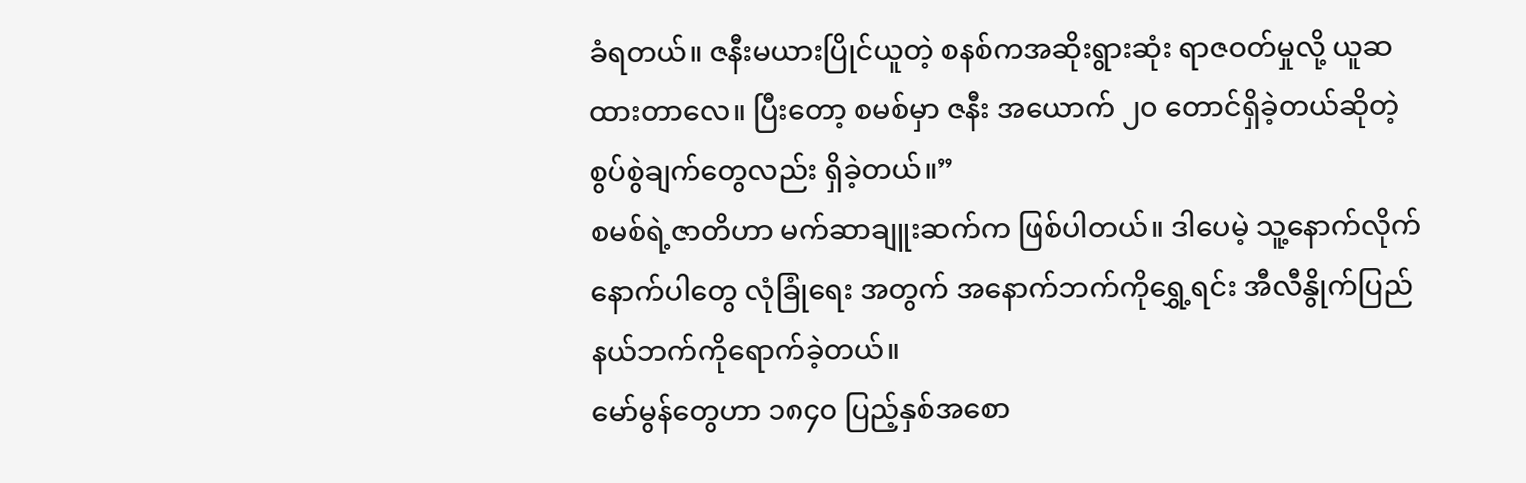ခံရတယ်။ ဇနီးမယားပြိုင်ယူတဲ့ စနစ်ကအဆိုးရွားဆုံး ရာဇဝတ်မှုလို့ ယူဆထားတာလေ။ ပြီးတော့ စမစ်မှာ ဇနီး အယောက် ၂၀ တောင်ရှိခဲ့တယ်ဆိုတဲ့စွပ်စွဲချက်တွေလည်း ရှိခဲ့တယ်။”
စမစ်ရဲ့ဇာတိဟာ မက်ဆာချူးဆက်က ဖြစ်ပါတယ်။ ဒါပေမဲ့ သူ့နောက်လိုက်နောက်ပါတွေ လုံခြုံရေး အတွက် အနောက်ဘက်ကိုရွှေ့ရင်း အီလီနွိုက်ပြည်နယ်ဘက်ကိုရောက်ခဲ့တယ်။
မော်မွန်တွေဟာ ၁၈၄၀ ပြည့်နှစ်အစော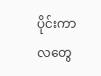ပိုင်းကာလတွေ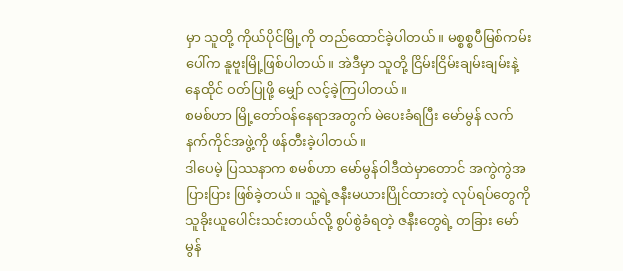မှာ သူတို့ ကိုယ်ပိုင်မြို့ကို တည်ထောင်ခဲ့ပါတယ်။ မစ္စစ္စပီမြစ်ကမ်းပေါ်က နူဗူးမြို့ဖြစ်ပါတယ်။ အဲဒီမှာ သူတို့ ငြိမ်းငြိမ်းချမ်းချမ်းနဲ့ နေထိုင် ဝတ်ပြုဖို့ မျှော် လင့်ခဲ့ကြပါတယ်။
စမစ်ဟာ မြို့တော်ဝန်နေရာအတွက် မဲပေးခံရပြီး မော်မွန် လက်နက်ကိုင်အဖွဲ့ကို ဖန်တီးခဲ့ပါတယ်။
ဒါပေမဲ့ ပြဿနာက စမစ်ဟာ မော်မွန်ဝါဒီထဲမှာတောင် အကွဲကွဲအပြားပြား ဖြစ်ခဲ့တယ်။ သူ့ရဲ့ဇနီးမယားပြိုင်ထားတဲ့ လုပ်ရပ်တွေကို သူခိုးယူပေါင်းသင်းတယ်လို့ စွပ်စွဲခံရတဲ့ ဇနီးတွေရဲ့ တခြား မော်မွန်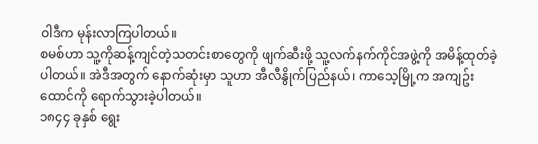ဝါဒီက မုန်းလာကြပါတယ်။
စမစ်ဟာ သူ့ကိုဆန့်ကျင်တဲ့သတင်းစာတွေကို ဖျက်ဆီးဖို့ သူ့လက်နက်ကိုင်အဖွဲ့ကို အမိန့်ထုတ်ခဲ့ပါတယ်။ အဲဒီအတွက် နောက်ဆုံးမှာ သူဟာ အီလီနွိုက်ပြည်နယ်၊ ကာသေ့မြို့က အကျဥ်းထောင်ကို ရောက်သွားခဲ့ပါတယ်။
၁၈၄၄ ခုနှစ် ရွေး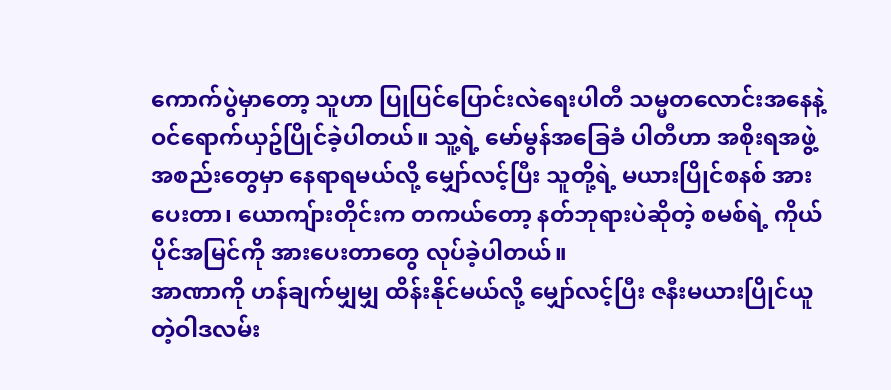ကောက်ပွဲမှာတော့ သူဟာ ပြုပြင်ပြောင်းလဲရေးပါတီ သမ္မတလောင်းအနေနဲ့ ဝင်ရောက်ယှဥ်ပြိုင်ခဲ့ပါတယ်။ သူ့ရဲ့ မော်မွန်အခြေခံ ပါတီဟာ အစိုးရအဖွဲ့အစည်းတွေမှာ နေရာရမယ်လို့ မျှော်လင့်ပြီး သူတို့ရဲ့ မယားပြိုင်စနစ် အားပေးတာ၊ ယောကျ်ားတိုင်းက တကယ်တော့ နတ်ဘုရားပဲဆိုတဲ့ စမစ်ရဲ့ ကိုယ်ပိုင်အမြင်ကို အားပေးတာတွေ လုပ်ခဲ့ပါတယ်။
အာဏာကို ဟန်ချက်မျှမျှ ထိန်းနိုင်မယ်လို့ မျှော်လင့်ပြီး ဇနီးမယားပြိုင်ယူတဲ့ဝါဒလမ်း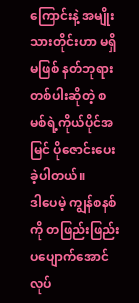ကြောင်းနဲ့ အမျိုးသားတိုင်းဟာ မရှိမဖြစ် နတ်ဘုရားတစ်ပါးဆိုတဲ့ စမစ်ရဲ့ကိုယ်ပိုင်အမြင် ပိုဇောင်းပေးခဲ့ပါတယ်။
ဒါပေမဲ့ ကျွန်စနစ်ကို တဖြည်းဖြည်း ပပျောက်အောင်လုပ်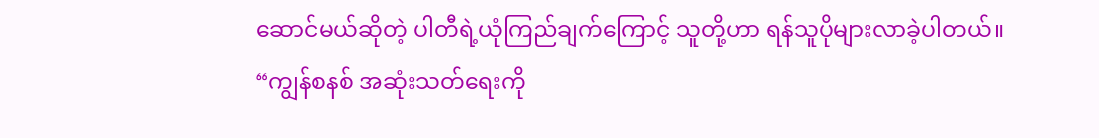ဆောင်မယ်ဆိုတဲ့ ပါတီရဲ့ယုံကြည်ချက်ကြောင့် သူတို့ဟာ ရန်သူပိုများလာခဲ့ပါတယ်။
“ကျွန်စနစ် အဆုံးသတ်ရေးကို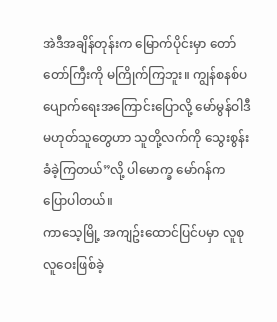အဲဒီအချိန်တုန်းက မြောက်ပိုင်းမှာ တော်တော်ကြီးကို မကြိုက်ကြဘူး။ ကျွန်စနစ်ပပျောက်ရေးအကြောင်းပြောလို့ မော်မွန်ဝါဒီမဟုတ်သူတွေဟာ သူတို့လက်ကို သွေးစွန်းခံခဲ့ကြတယ်”လို့ ပါမောက္ခ မော်ဂန်က ပြောပါတယ်။
ကာသေ့မြို့ အကျဥ်းထောင်ပြင်ပမှာ လူစုလူဝေးဖြစ်ခဲ့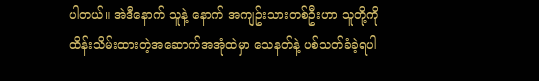ပါတယ်။ အဲဒီနောက် သူနဲ့ နောက် အကျဥ်းသားတစ်ဦးဟာ သူတို့ကို ထိန်းသိမ်းထားတဲ့အဆောက်အအုံထဲမှာ သေနတ်နဲ့ ပစ်သတ်ခံခဲ့ရပါ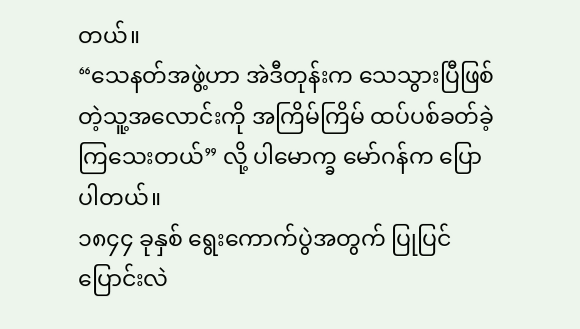တယ်။
“သေနတ်အဖွဲ့ဟာ အဲဒီတုန်းက သေသွားပြီဖြစ်တဲ့သူ့အလောင်းကို အကြိမ်ကြိမ် ထပ်ပစ်ခတ်ခဲ့ကြသေးတယ်” လို့ ပါမောက္ခ မော်ဂန်က ပြောပါတယ်။
၁၈၄၄ ခုနှစ် ရွေးကောက်ပွဲအတွက် ပြုပြင်ပြောင်းလဲ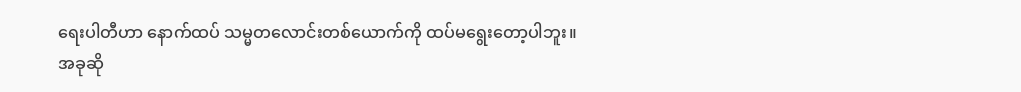ရေးပါတီဟာ နောက်ထပ် သမ္မတလောင်းတစ်ယောက်ကို ထပ်မရွေးတော့ပါဘူး။
အခုဆို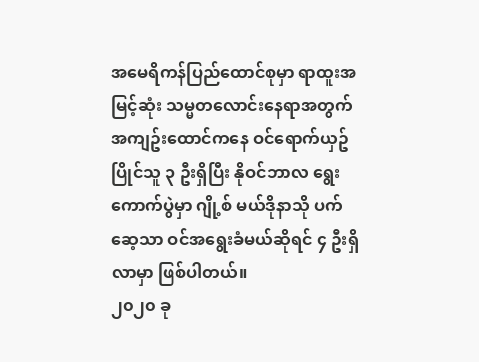အမေရိကန်ပြည်ထောင်စုမှာ ရာထူးအမြင့်ဆုံး သမ္မတလောင်းနေရာအတွက် အကျဥ်းထောင်ကနေ ဝင်ရောက်ယှဥ်ပြိုင်သူ ၃ ဦးရှိပြီး နိုဝင်ဘာလ ရွေးကောက်ပွဲမှာ ဂျို့စ် မယ်ဒိုနာသို ပက်ဆေ့သာ ဝင်အရွေးခံမယ်ဆိုရင် ၄ ဦးရှိလာမှာ ဖြစ်ပါတယ်။
၂၀၂၀ ခု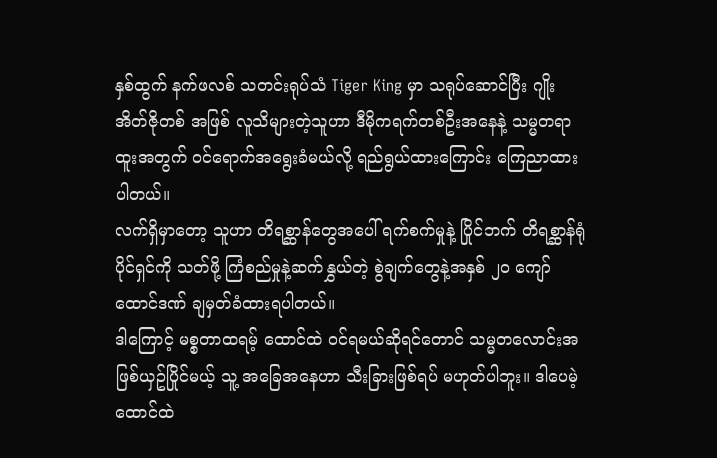နှစ်ထွက် နက်ဖလစ် သတင်းရုပ်သံ Tiger King မှာ သရုပ်ဆောင်ပြီး ဂျိုး အိတ်ဇိုတစ် အဖြစ် လူသိများတဲ့သူဟာ ဒီမိုကရက်တစ်ဦးအနေနဲ့ သမ္မတရာထူးအတွက် ဝင်ရောက်အရွေးခံမယ်လို့ ရည်ရွယ်ထားကြောင်း ကြေညာထားပါတယ်။
လက်ရှိမှာတော့ သူဟာ တိရစ္ဆာန်တွေအပေါ် ရက်စက်မှုနဲ့ ပြိုင်ဘက် တိရစ္ဆာန်ရုံပိုင်ရှင်ကို သတ်ဖို့ ကြံစည်မှုနဲ့ဆက်နွှယ်တဲ့ စွဲချက်တွေနဲ့အနှစ် ၂၀ ကျော် ထောင်ဒဏ် ချမှတ်ခံထားရပါတယ်။
ဒါကြောင့် မစ္စတာထရမ့် ထောင်ထဲ ဝင်ရမယ်ဆိုရင်တောင် သမ္မတလောင်းအဖြစ်ယှဥ်ပြိုင်မယ့် သူ့ အခြေအနေဟာ သီးခြားဖြစ်ရပ် မဟုတ်ပါဘူး။ ဒါပေမဲ့ ထောင်ထဲ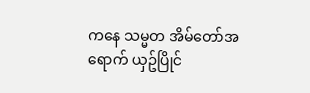ကနေ သမ္မတ အိမ်တော်အရောက် ယှဥ်ပြိုင်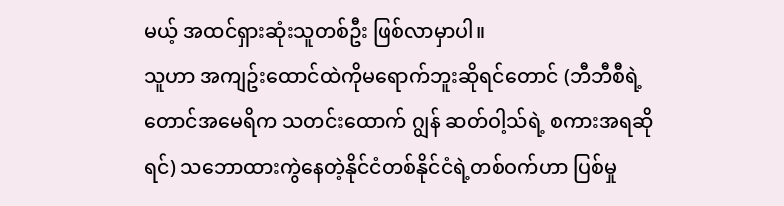မယ့် အထင်ရှားဆုံးသူတစ်ဦး ဖြစ်လာမှာပါ။
သူဟာ အကျဥ်းထောင်ထဲကိုမရောက်ဘူးဆိုရင်တောင် (ဘီဘီစီရဲ့ တောင်အမေရိက သတင်းထောက် ဂျွန် ဆတ်ဝါ့သ်ရဲ့ စကားအရဆိုရင်) သဘောထားကွဲနေတဲ့နိုင်ငံတစ်နိုင်ငံရဲ့တစ်ဝက်ဟာ ပြစ်မှု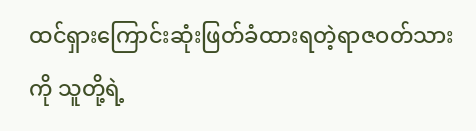ထင်ရှားကြောင်းဆုံးဖြတ်ခံထားရတဲ့ရာဇဝတ်သားကို သူတို့ရဲ့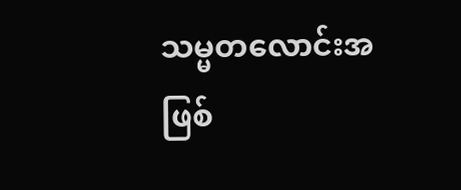သမ္မတလောင်းအဖြစ်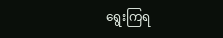ရွေးကြရ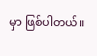မှာ ဖြစ်ပါတယ်။